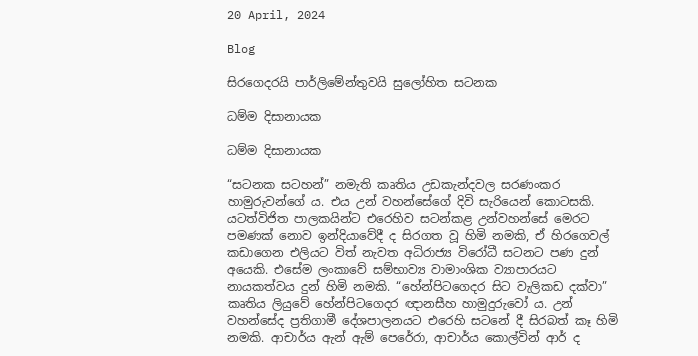20 April, 2024

Blog

සිරගෙදරයි පාර්ලිමේන්තුවයි සුලෝහිත සටනක

ධම්ම දිසානායක

ධම්ම දිසානායක

“සටනක සටහන්” නමැති කෘතිය උඩකැන්දවල සරණංකර හාමුරුවන්ගේ ය. එය උන් වහන්සේගේ දිවි සැරියෙන් කොටසකි. යටත්විජිත පාලකයින්ට එරෙහිව සටන්කළ උන්වහන්සේ මෙරට පමණක් නොව ඉන්දියාවේදී ද සිරගත වූ හිමි නමකි, ඒ හිරගෙවල් කඩාගෙන එලියට විත් නැවත අධිරාජ්‍ය විරෝධී සටනට පණ දුන් අයෙකි. එසේම ලංකාවේ සම්භාව්‍ය වාමාංශික ව්‍යාපාරයට නායකත්වය දුන් හිමි නමකි. “හේන්පිටගෙදර සිට වැලිකඩ දක්වා” කෘතිය ලියුවේ හේන්පිටගෙදර ඥානසීහ හාමුදුරුවෝ ය. උන් වහන්සේද ප්‍රතිගාමී දේශපාලනයට එරෙහි සටනේ දී සිරබත් කෑ හිමි නමකි. ආචාර්ය ඇන් ඇම් පෙරේරා, ආචාර්ය කොල්වින් ආර් ද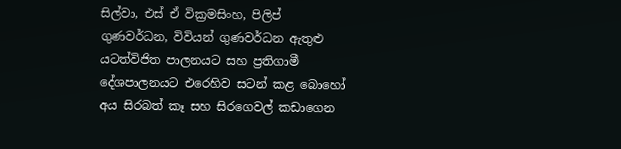සිල්වා, එස් ඒ වික්‍රමසිංහ, පිලිප් ගුණවර්ධන, විවියන් ගුණවර්ධන ඇතුළු යටත්විජිත පාලනයට සහ ප්‍රතිගාමී දේශපාලනයට එරෙහිව සටන් කළ බොහෝ අය සිරබත් කෑ සහ සිරගෙවල් කඩාගෙන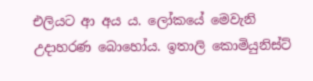එලියට ආ අය ය. ලෝකයේ මෙවැනි උදාහරණ බොහෝය. ඉතාලි කොමියුනිස්ට්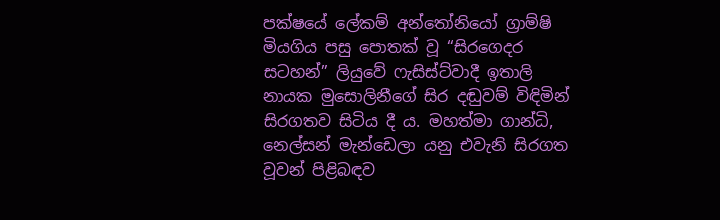පක්ෂයේ ලේකම් අන්තෝනියෝ ග්‍රාම්ෂි මියගිය පසු පොතක් වූ “සිරගෙදර සටහන්” ලියුවේ ෆැසිස්ට්වාදී ඉතාලි නායක මුසොලිනීගේ සිර දඬුවම් විඳිමින් සිරගතව සිටිය දී ය. මහත්මා ගාන්ධි, නෙල්සන් මැන්ඩෙලා යනු එවැනි සිරගත වූවන් පිළිබඳව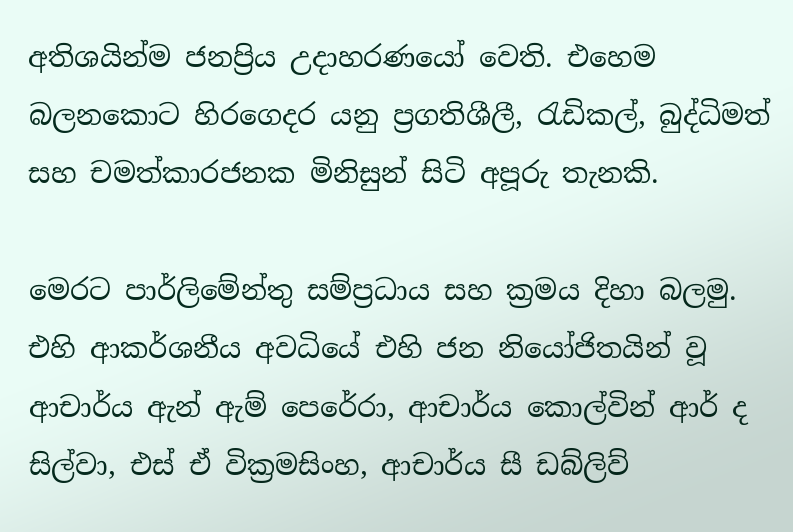අතිශයින්ම ජනප්‍රිය උදාහරණයෝ වෙති. එහෙම බලනකොට හිරගෙදර යනු ප්‍රගතිශීලී, රැඩිකල්, බුද්ධිමත් සහ චමත්කාරජනක මිනිසුන් සිටි අපූරු තැනකි.

මෙරට පාර්ලිමේන්තු සම්ප්‍රධාය සහ ක්‍රමය දිහා බලමු. එහි ආකර්ශනීය අවධියේ එහි ජන නියෝජිතයින් වූ ආචාර්ය ඇන් ඇම් පෙරේරා, ආචාර්ය කොල්වින් ආර් ද සිල්වා, එස් ඒ වික්‍රමසිංහ, ආචාර්ය සී ඩබ්ලිව්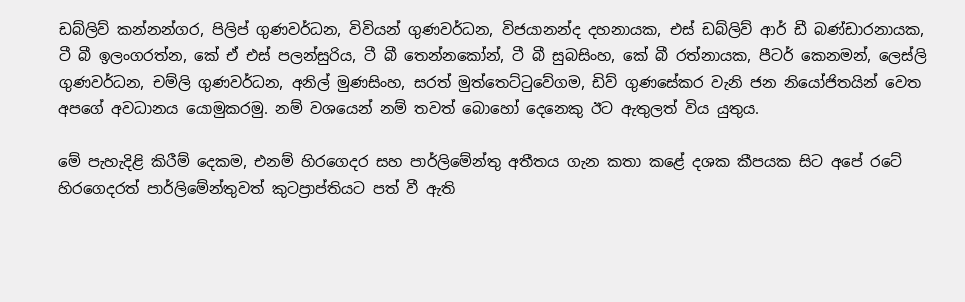ඩබ්ලිව් කන්නන්ගර, පිලිප් ගුණවර්ධන, විවියන් ගුණවර්ධන, විජයානන්ද දහනායක, එස් ඩබ්ලිව් ආර් ඩී බණ්ඩාරනායක, ටී බී ඉලංගරත්න, කේ ඒ එස් පලන්සුරිය, ටී බී තෙන්නකෝන්, ටී බී සුබසිංහ, කේ බී රත්නායක, පීටර් කෙනමන්, ලෙස්ලි ගුණවර්ධන, චම්ලි ගුණවර්ධන, අනිල් මුණසිංහ, සරත් මුත්තෙට්ටුවේගම, ඩිව් ගුණසේකර වැනි ජන නියෝජිතයින් වෙත අපගේ අවධානය යොමුකරමු. නම් වශයෙන් නම් තවත් බොහෝ දෙනෙකු ඊට ඇතුලත් විය යුතුය.

මේ පැහැදිළි කිරීම් දෙකම, එනම් හිරගෙදර සහ පාර්ලිමේන්තු අතීතය ගැන කතා කළේ දශක කීපයක සිට අපේ රටේ හිරගෙදරත් පාර්ලිමේන්තුවත් කුටප්‍රාප්තියට පත් වී ඇති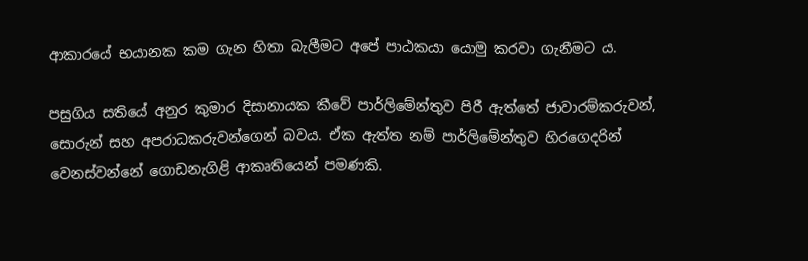ආකාරයේ භයානක කම ගැන හිතා බැලීමට අපේ පාඨකයා යොමු කරවා ගැනීමට ය.

පසුගිය සතියේ අනුර කුමාර දිසානායක කීවේ පාර්ලිමේන්තුව පිරී ඇත්තේ ජාවාරම්කරුවන්, සොරුන් සහ අපරාධකරුවන්ගෙන් බවය. ඒක ඇත්ත නම් පාර්ලිමේන්තුව හිරගෙදරින් වෙනස්වන්නේ ගොඩනැගිළි ආකෘතියෙන් පමණකි.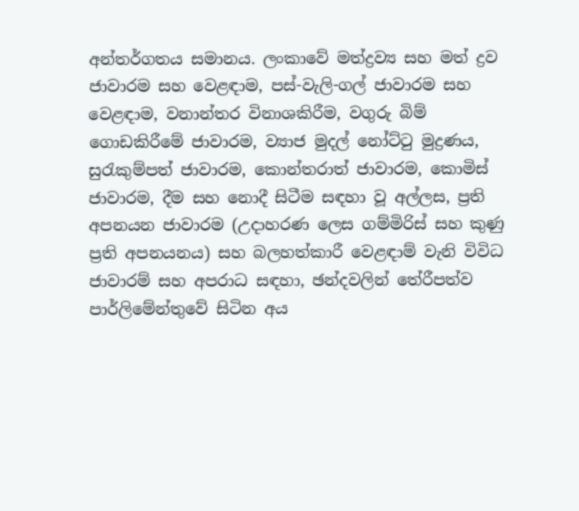අන්තර්ගතය සමානය. ලංකාවේ මත්ද්‍රව්‍ය සහ මත් ද්‍රව ජාවාරම සහ වෙළඳාම, පස්-වැලි-ගල් ජාවාරම සහ වෙළඳාම, වනාන්තර විනාශකිරීම, වගුරු බිම් ගොඩකිරීමේ ජාවාරම, ව්‍යාජ මුදල් නෝට්ටු මුද්‍රණය, සුරැකුම්පත් ජාවාරම, කොන්තරාත් ජාවාරම, කොමිස් ජාවාරම, දීම සහ නොදී සිටීම සඳහා වූ අල්ලස, ප්‍රති අපනයන ජාවාරම (උදාහරණ ලෙස ගම්මිරිස් සහ කුණු ප්‍රති අපනයනය) සහ බලහත්කාරී වෙළඳාම් වැනි විවිධ ජාවාරම් සහ අපරාධ සඳහා, ඡන්දවලින් තේරීපත්ව පාර්ලිමේන්තුවේ සිටින අය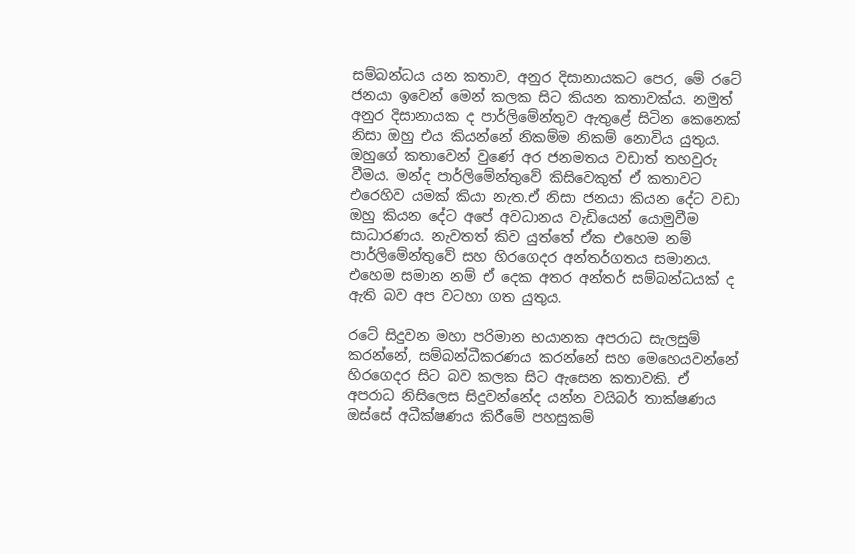සම්බන්ධය යන කතාව, අනුර දිසානායකට පෙර, මේ රටේ ජනයා ඉවෙන් මෙන් කලක සිට කියන කතාවක්ය. නමුත් අනුර දිසානායක ද පාර්ලිමේන්තුව ඇතුළේ සිටින කෙනෙක් නිසා ඔහු එය කියන්නේ නිකම්ම නිකම් නොවිය යුතුය. ඔහුගේ කතාවෙන් වුණේ අර ජනමතය වඩාත් තහවුරු වීමය. මන්ද පාර්ලිමේන්තුවේ කිසිවෙකුත් ඒ කතාවට එරෙහිව යමක් කියා නැත.ඒ නිසා ජනයා කියන දේට වඩා ඔහු කියන දේට අපේ අවධානය වැඩියෙන් යොමුවීම සාධාරණය. නැවතත් කිව යුත්තේ ඒක එහෙම නම් පාර්ලිමේන්තුවේ සහ හිරගෙදර අන්තර්ගතය සමානය. එහෙම සමාන නම් ඒ දෙක අතර අන්තර් සම්බන්ධයක් ද ඇති බව අප වටහා ගත යුතුය.

රටේ සිදුවන මහා පරිමාන භයානක අපරාධ සැලසුම් කරන්නේ, සම්බන්ධීකරණය කරන්නේ සහ මෙහෙයවන්නේ හිරගෙදර සිට බව කලක සිට ඇසෙන කතාවකි. ඒ අපරාධ නිසිලෙස සිදුවන්නේද යන්න වයිබර් තාක්ෂණය ඔස්සේ අධීක්ෂණය කිරීමේ පහසුකම්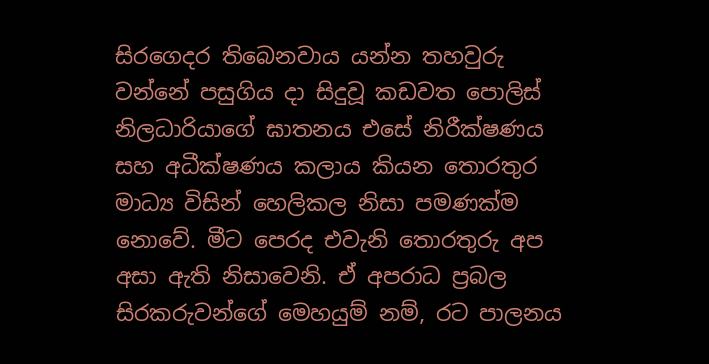සිරගෙදර තිබෙනවාය යන්න තහවුරු වන්නේ පසුගිය දා සිදුවූ කඩවත පොලිස් නිලධාරියාගේ ඝාතනය එසේ නිරීක්ෂණය සහ අධීක්ෂණය කලාය කියන තොරතුර මාධ්‍ය විසින් හෙලිකල නිසා පමණක්ම නොවේ. මීට පෙරද එවැනි තොරතුරු අප අසා ඇති නිසාවෙනි. ඒ අපරාධ ප්‍රබල සිරකරුවන්ගේ මෙහයුම් නම්, රට පාලනය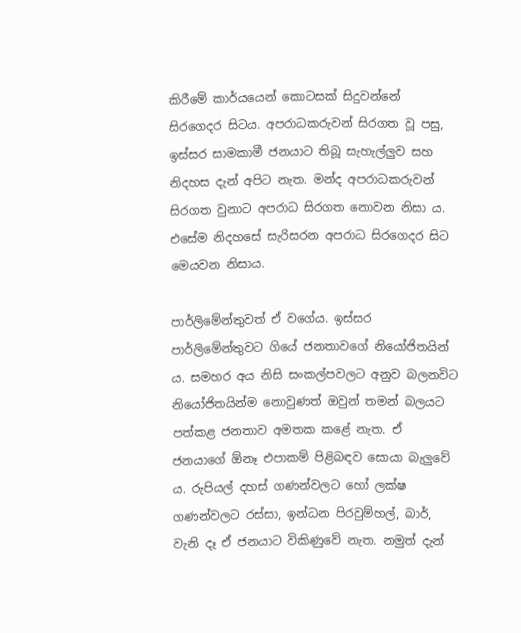කිරීමේ කාර්යයෙන් කොටසක් සිදුවන්නේ සිරගෙදර සිටය. අපරාධකරුවන් සිරගත වූ පසු, ඉස්සර සාමකාමී ජනයාට තිබූ සැහැල්ලුව සහ නිදහස දැන් අපිට නැත. මන්ද අපරාධකරුවන් සිරගත වුනාට අපරාධ සිරගත නොවන නිසා ය. එසේම නිදහසේ සැරිසරන අපරාධ සිරගෙදර සිට මෙයවන නිසාය.

පාර්ලිමේන්තුවත් ඒ වගේය. ඉස්සර පාර්ලිමේන්තුවට ගියේ ජනතාවගේ නියෝජිතයින් ය. සමහර අය නිසි සංකල්පවලට අනුව බලනවිට නියෝජිතයින්ම නොවුණත් ඔවුන් තමන් බලයට පත්කළ ජනතාව අමතක කළේ නැත. ඒ ජනයාගේ ඕනෑ එපාකම් පිළිබඳව සොයා බැලුවේ ය. රුපියල් දහස් ගණන්වලට හෝ ලක්ෂ ගණන්වලට රස්සා, ඉන්ධන පිරවුම්හල්, බාර්, වැනි දෑ ඒ ජනයාට විකිණුවේ නැත. නමුත් දැන්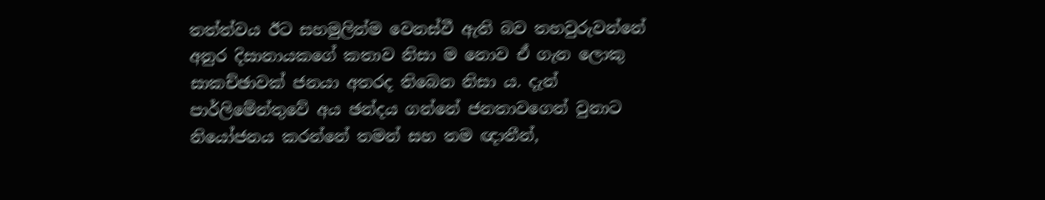තත්ත්වය ඊට සහමුලින්ම වෙනස්වී ඇති බව තහවුරුවන්නේ අනුර දිසානායකගේ කතාව නිසා ම නොව ඒ ගැන ලොකු සාකච්ඡාවක් ජනයා අතරද තිබෙන නිසා ය. දැන් පාර්ලිමේන්තුවේ අය ඡන්දය ගන්නේ ජනතාවගෙන් වුනාට නියෝජනය කරන්නේ තමන් සහ තම ඥාතීන්,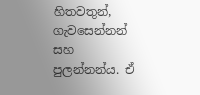හිතවතුන්, ගැවසෙන්නන් සහ පුලන්නන්ය. ඒ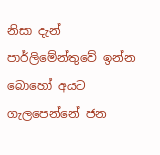නිසා දැන් පාර්ලිමේන්තුවේ ඉන්න බොහෝ අයට ගැලපෙන්නේ ජන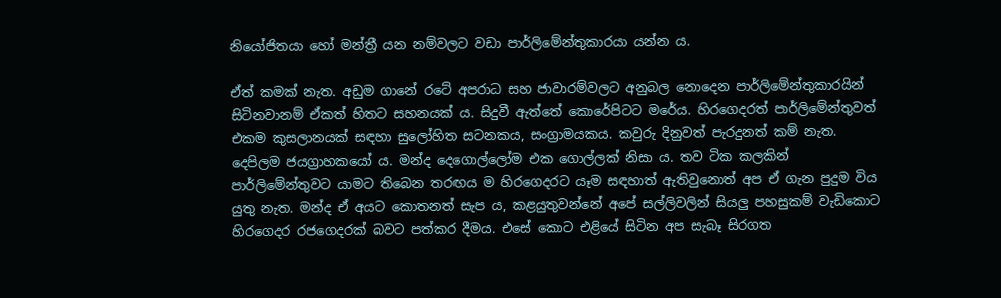නියෝජිතයා හෝ මන්ත්‍රී යන නම්වලට වඩා පාර්ලිමේන්තුකාරයා යන්න ය.

ඒත් කමක් නැත. අඩුම ගානේ රටේ අපරාධ සහ ජාවාරම්වලට අනුබල නොදෙන පාර්ලිමේන්තුකාරයින් සිටිනවානම් ඒකත් හිතට සහනයක් ය. සිදුවී ඇත්තේ කොරේපිටට මරේය. හිරගෙදරත් පාර්ලිමේන්තුවත් එකම කුසලානයක් සඳහා සුලෝහිත සටනකය, සංග්‍රාමයකය. කවුරු දිනුවත් පැරදුනත් කම් නැත.  දෙපිලම ජයග්‍රාහකයෝ ය. මන්ද දෙගොල්ලෝම එක ගොල්ලක් නිසා ය. තව ටික කලකින් පාර්ලිමේන්තුවට යාමට තිබෙන තරඟය ම හිරගෙදරට යෑම සඳහාත් ඇතිවුනොත් අප ඒ ගැන පුදුම විය යුතු නැත. මන්ද ඒ අයට කොතනත් සැප ය, කළයුතුවන්නේ අපේ සල්ලිවලින් සියලු පහසුකම් වැඩිකොට හිරගෙදර රජගෙදරක් බවට පත්කර දීමය. එසේ කොට එළියේ සිටින අප සැබෑ සිරගත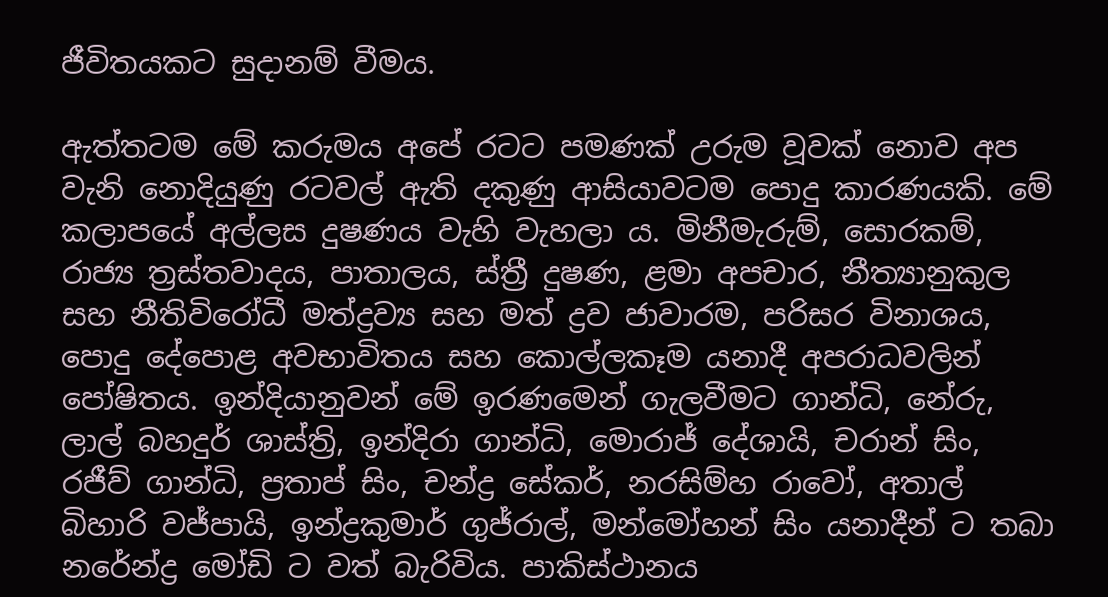ජීවිතයකට සුදානම් වීමය.

ඇත්තටම මේ කරුමය අපේ රටට පමණක් උරුම වූවක් නොව අප වැනි නොදියුණු රටවල් ඇති දකුණු ආසියාවටම පොදු කාරණයකි. මේ කලාපයේ අල්ලස දුෂණය වැහි වැහලා ය. මිනීමැරුම්, සොරකම්, රාජ්‍ය ත්‍රස්තවාදය, පාතාලය, ස්ත්‍රී දුෂණ, ළමා අපචාර, නීත්‍යානුකුල සහ නීතිවිරෝධී මත්ද්‍රව්‍ය සහ මත් ද්‍රව ජාවාරම, පරිසර විනාශය, පොදු දේපොළ අවභාවිතය සහ කොල්ලකෑම යනාදී අපරාධවලින් පෝෂිතය. ඉන්දියානුවන් මේ ඉරණමෙන් ගැලවීමට ගාන්ධි, නේරු, ලාල් බහදුර් ශාස්ත්‍රි, ඉන්දිරා ගාන්ධි, මොරාජ් දේශායි, චරාන් සිං, රජීව් ගාන්ධි, ප්‍රතාප් සිං, චන්ද්‍ර සේකර්, නරසිම්හ රාවෝ, අතාල් බිහාරි වජ්පායි, ඉන්ද්‍රකුමාර් ගුජ්රාල්, මන්මෝහන් සිං යනාදීන් ට තබා නරේන්ද්‍ර මෝඩි ට වත් බැරිවිය. පාකිස්ථානය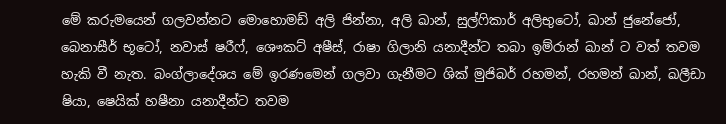මේ කරුමයෙන් ගලවන්නට මොහොමඩ් අලි ජින්නා, අලි ඛාන්, සුල්ෆිකාර් අලිභුටෝ, ඛාන් ජුනේජෝ, බෙනාසීර් භූටෝ, නවාස් ෂරීෆ්, ශෞකට් අෂීස්, රාෂා ගිලානි යනාදීන්ට තබා ඉම්රාන් ඛාන් ට වත් තවම හැකි වී නැත. බංග්ලාදේශය මේ ඉරණමෙන් ගලවා ගැනීමට ශික් මුජිබර් රහමන්, රහමන් ඛාන්, ඛලීඩා ෂියා, ෂෙයික් හෂීනා යනාදීන්ට තවම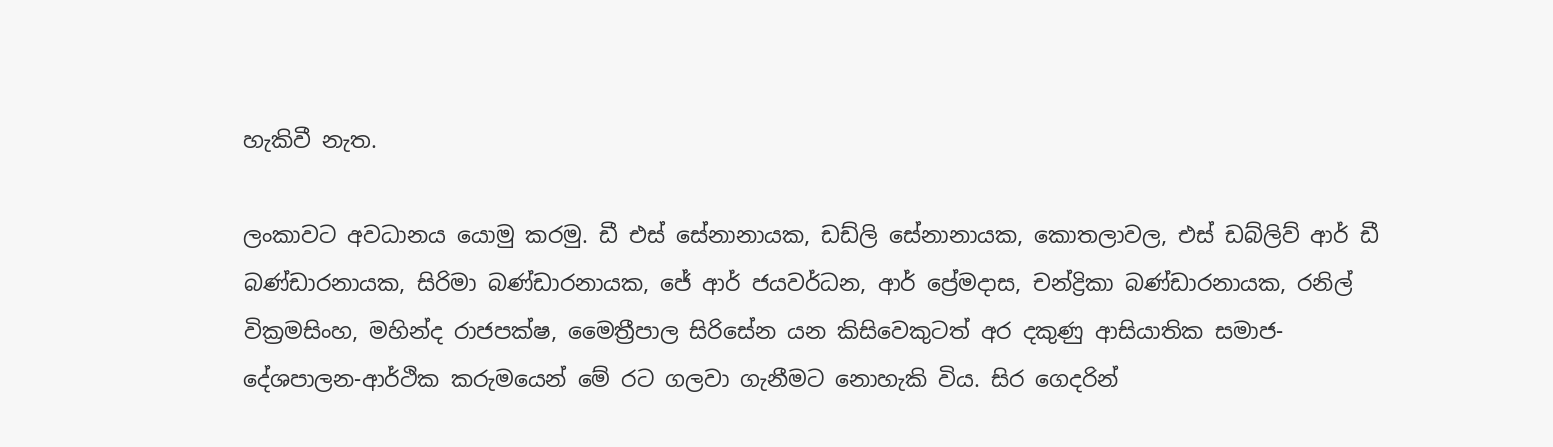හැකිවී නැත.

ලංකාවට අවධානය යොමු කරමු. ඩී එස් සේනානායක, ඩඩ්ලි සේනානායක, කොතලාවල, එස් ඩබ්ලිව් ආර් ඩී බණ්ඩාරනායක, සිරිමා බණ්ඩාරනායක, ජේ ආර් ජයවර්ධන, ආර් ප්‍රේමදාස, චන්ද්‍රිකා බණ්ඩාරනායක, රනිල් වික්‍රමසිංහ, මහින්ද රාජපක්ෂ, මෛත්‍රීපාල සිරිසේන යන කිසිවෙකුටත් අර දකුණු ආසියාතික සමාජ-දේශපාලන-ආර්ථික කරුමයෙන් මේ රට ගලවා ගැනීමට නොහැකි විය. සිර ගෙදරින්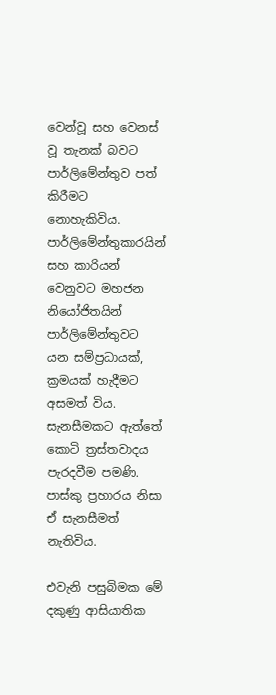වෙන්වූ සහ වෙනස් වූ තැනක් බවට පාර්ලිමේන්තුව පත් කිරීමට නොහැකිවිය. පාර්ලිමේන්තුකාරයින් සහ කාරියන් වෙනුවට මහජන නියෝජිතයින් පාර්ලිමේන්තුවට යන සම්ප්‍රධායක්, ක්‍රමයක් හැදීමට අසමත් විය. සැනසීමකට ඇත්තේ කොටි ත්‍රස්තවාදය පැරදවීම පමණි. පාස්කු ප්‍රහාරය නිසා ඒ සැනසීමත් නැතිවිය.

එවැනි පසුබිමක මේ දකුණු ආසියාතික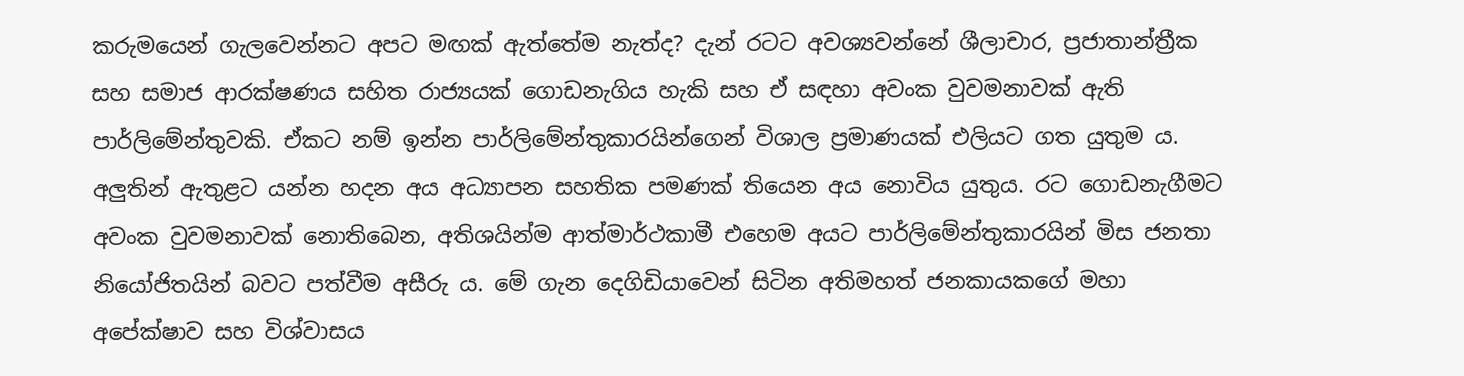කරුමයෙන් ගැලවෙන්නට අපට මඟක් ඇත්තේම නැත්ද? දැන් රටට අවශ්‍යවන්නේ ශීලාචාර, ප්‍රජාතාන්ත්‍රීක සහ සමාජ ආරක්ෂණය සහිත රාජ්‍යයක් ගොඩනැගිය හැකි සහ ඒ සඳහා අවංක වුවමනාවක් ඇති පාර්ලිමේන්තුවකි. ඒකට නම් ඉන්න පාර්ලිමේන්තුකාරයින්ගෙන් විශාල ප්‍රමාණයක් එලියට ගත යුතුම ය. අලුතින් ඇතුළට යන්න හදන අය අධ්‍යාපන සහතික පමණක් තියෙන අය නොවිය යුතුය. රට ගොඩනැගීමට අවංක වුවමනාවක් නොතිබෙන, අතිශයින්ම ආත්මාර්ථකාමී එහෙම අයට පාර්ලිමේන්තුකාරයින් මිස ජනතා නියෝජිතයින් බවට පත්වීම අසීරු ය. මේ ගැන දෙගිඩියාවෙන් සිටින අතිමහත් ජනකායකගේ මහා අපේක්ෂාව සහ විශ්වාසය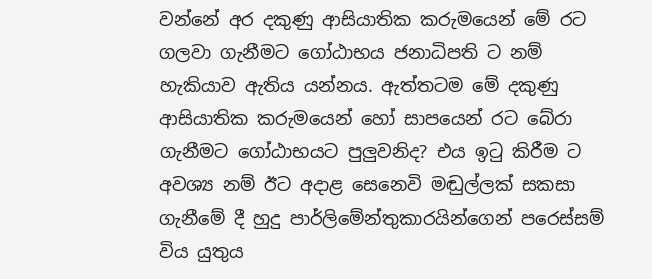වන්නේ අර දකුණු ආසියාතික කරුමයෙන් මේ රට ගලවා ගැනීමට ගෝඨාභය ජනාධිපති ට නම් හැකියාව ඇතිය යන්නය. ඇත්තටම මේ දකුණු ආසියාතික කරුමයෙන් හෝ සාපයෙන් රට බේරා ගැනීමට ගෝඨාභයට පුලුවනිද? එය ඉටු කිරීම ට අවශ්‍ය නම් ඊට අදාළ සෙනෙවි මඬුල්ලක් සකසා ගැනීමේ දී හුදු පාර්ලිමේන්තුකාරයින්ගෙන් පරෙස්සම් විය යුතුය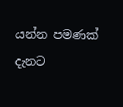යන්න පමණක් දැනට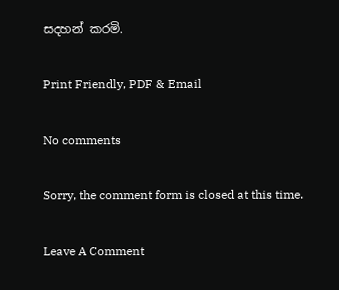සදහන් කරමි.

Print Friendly, PDF & Email

No comments

Sorry, the comment form is closed at this time.

Leave A Comment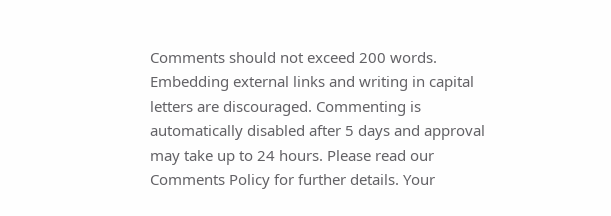Comments should not exceed 200 words. Embedding external links and writing in capital letters are discouraged. Commenting is automatically disabled after 5 days and approval may take up to 24 hours. Please read our Comments Policy for further details. Your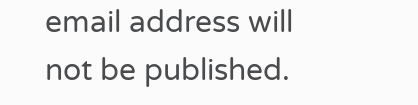email address will not be published.